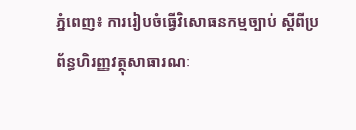ភ្នំពេញ៖ ការរៀបចំធ្វើវិសោធនកម្មច្បាប់ ស្ដីពីប្រព័ន្ធហិរញ្ញវត្ថុសាធារណៈ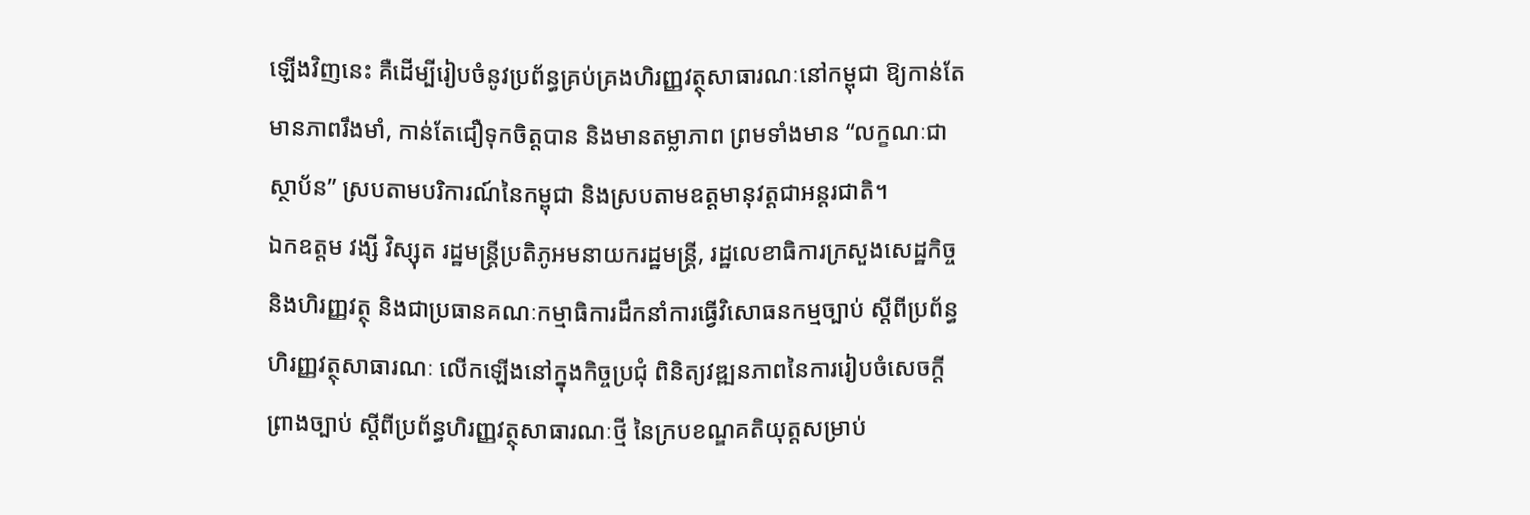ឡើងវិញនេះ គឺដើម្បីរៀបចំនូវប្រព័ន្ធគ្រប់គ្រងហិរញ្ញវត្ថុសាធារណៈនៅកម្ពុជា ឱ្យកាន់តែមានភាពរឹងមាំ, កាន់តែជឿទុកចិត្តបាន និងមានតម្លាភាព ព្រមទាំងមាន “លក្ខណៈជាស្ថាប័ន” ស្របតាមបរិការណ៍នៃកម្ពុជា និងស្របតាមឧត្តមានុវត្តជាអន្ដរជាតិ។
ឯកឧត្តម វង្សី វិស្សុត រដ្ឋមន្ត្រីប្រតិភូអមនាយករដ្ឋមន្ត្រី, រដ្ឋលេខាធិការក្រសួងសេដ្ឋកិច្ច និងហិរញ្ញវត្ថុ និងជាប្រធានគណៈកម្មាធិការដឹកនាំការធ្វើវិសោធនកម្មច្បាប់ ស្តីពីប្រព័ន្ធហិរញ្ញវត្ថុសាធារណៈ លើកឡើងនៅក្នុងកិច្ចប្រជុំ ពិនិត្យវឌ្ឍនភាពនៃការរៀបចំសេចក្តីព្រាងច្បាប់ ស្តីពីប្រព័ន្ធហិរញ្ញវត្ថុសាធារណៈថ្មី នៃក្របខណ្ឌគតិយុត្តសម្រាប់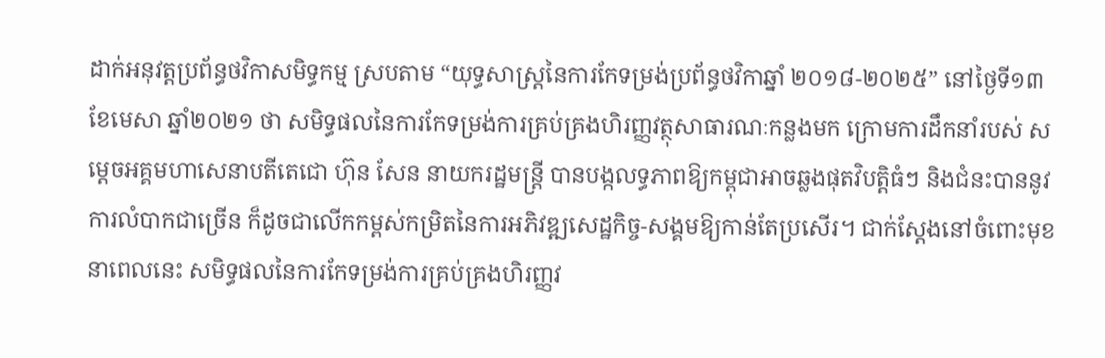ដាក់អនុវត្តប្រព័ន្ធថវិកាសមិទ្ធកម្ម ស្របតាម “យុទ្ធសាស្ត្រនៃការកែទម្រង់ប្រព័ន្ធថវិកាឆ្នាំ ២០១៨-២០២៥” នៅថ្ងៃទី១៣ ខែមេសា ឆ្នាំ២០២១ ថា សមិទ្ធផលនៃការកែទម្រង់ការគ្រប់គ្រងហិរញ្ញវត្ថុសាធារណៈកន្លងមក ក្រោមការដឹកនាំរបស់ សម្តេចអគ្គមហាសេនាបតីតេជោ ហ៊ុន សែន នាយករដ្ឋមន្ត្រី បានបង្កលទ្ធភាពឱ្យកម្ពុជាអាចឆ្លងផុតវិបត្តិធំៗ និងជំនះបាននូវការលំបាកជាច្រើន ក៏ដូចជាលើកកម្ពស់កម្រិតនៃការអភិវឌ្ឍសេដ្ឋកិច្ច-សង្គមឱ្យកាន់តែប្រសើរ។ ជាក់ស្ដែងនៅចំពោះមុខនាពេលនេះ សមិទ្ធផលនៃការកែទម្រង់ការគ្រប់គ្រងហិរញ្ញវ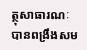ត្ថុសាធារណៈ បានពង្រឹងសម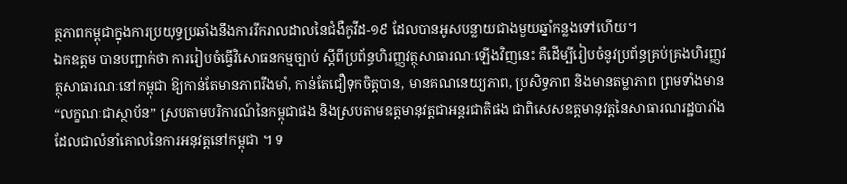ត្ថភាពកម្ពុជាក្នុងការប្រយុទ្ធប្រឆាំងនឹងការរីករាលដាលនៃជំងឺកូវីដ-១៩ ដែលបានអូសបន្លាយជាងមួយឆ្នាំកន្លងទៅហើយ។
ឯកឧត្តម បានបញ្ជាក់ថា ការរៀបចំធ្វើវិសោធនកម្មច្បាប់ ស្ដីពីប្រព័ន្ធហិរញ្ញវត្ថុសាធារណៈឡើងវិញនេះ គឺដើម្បីរៀបចំនូវប្រព័ន្ធគ្រប់គ្រងហិរញ្ញវត្ថុសាធារណៈនៅកម្ពុជា ឱ្យកាន់តែមានភាពរឹងមាំ, កាន់តែជឿទុកចិត្តបាន, មានគណនេយ្យភាព, ប្រសិទ្ធភាព និងមានតម្លាភាព ព្រមទាំងមាន “លក្ខណៈជាស្ថាប័ន” ស្របតាមបរិការណ៍នៃកម្ពុជាផង និងស្របតាមឧត្តមានុវត្តជាអន្ដរជាតិផង ជាពិសេសឧត្តមានុវត្តនៃសាធារណរដ្ឋបារាំង ដែលជាលំនាំគោលនៃការអនុវត្តនៅកម្ពុជា ។ ទ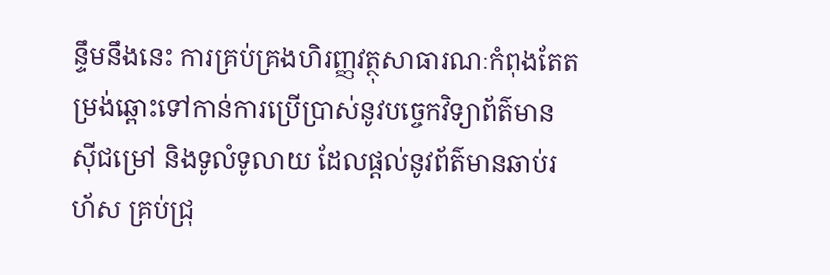ន្ទឹមនឹងនេះ ការគ្រប់គ្រងហិរញ្ញវត្ថុសាធារណៈកំពុងតែតម្រង់ឆ្ពោះទៅកាន់ការប្រើប្រាស់នូវបច្ចេកវិទ្យាព័ត៌មាន ស៊ីជម្រៅ និងទូលំទូលាយ ដែលផ្ដល់នូវព័ត៌មានឆាប់រហ័ស គ្រប់ជ្រុ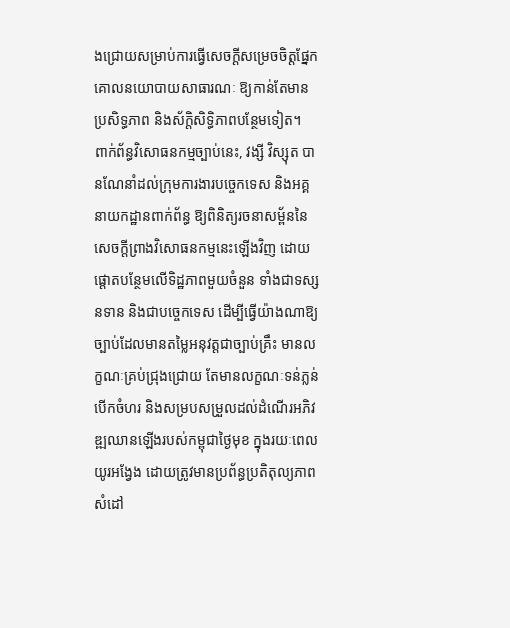ងជ្រោយសម្រាប់ការធ្វើសេចក្ដីសម្រេចចិត្តផ្នែកគោលនយោបាយសាធារណៈ ឱ្យកាន់តែមានប្រសិទ្ធភាព និងស័ក្ដិសិទ្ធិភាពបន្ថែមទៀត។
ពាក់ព័ន្ធវិសោធនកម្មច្បាប់នេះ, វង្សី វិស្សុត បានណែនាំដល់ក្រុមការងារបច្ចេកទេស និងអគ្គនាយកដ្ឋានពាក់ព័ន្ធ ឱ្យពិនិត្យរចនាសម្ព័ននៃសេចក្តីព្រាងវិសោធនកម្មនេះឡើងវិញ ដោយផ្តោតបន្ថែមលើទិដ្ឋភាពមួយចំនួន ទាំងជាទស្សនទាន និងជាបច្ចេកទេស ដើម្បីធ្វើយ៉ាងណាឱ្យច្បាប់ដែលមានតម្លៃអនុវត្តជាច្បាប់គ្រឹះ មានលក្ខណៈគ្រប់ជ្រុងជ្រោយ តែមានលក្ខណៈទន់ភ្លន់ បើកចំហរ និងសម្របសម្រួលដល់ដំណើរអភិវឌ្ឍឈានឡើងរបស់កម្ពុជាថ្ងៃមុខ ក្នុងរយៈពេលយូរអង្វែង ដោយត្រូវមានប្រព័ន្ធប្រតិតុល្យភាព សំដៅ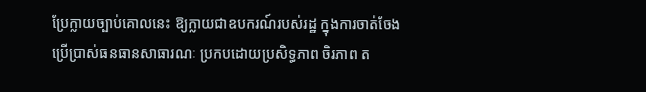ប្រែក្លាយច្បាប់គោលនេះ ឱ្យក្លាយជាឧបករណ៍របស់រដ្ឋ ក្នុងការចាត់ចែងប្រើប្រាស់ធនធានសាធារណៈ ប្រកបដោយប្រសិទ្ធភាព ចិរភាព ត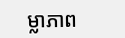ម្លាភាព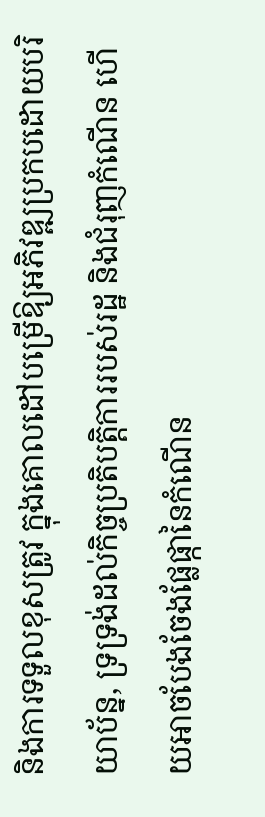និងការទទួលខុសត្រូវ ក្នុងគោលដៅបម្រើឱ្យអភិវឌ្ឍប្រកបដោយបរិយាប័ន្ន, ទ្រទ្រង់ដល់កិច្ចប្រតិបត្តិការរបស់រដ្ឋ និងជំរុញកំណើន ហើយអាចបែងចែងផ្លែផ្កានៃកំណើន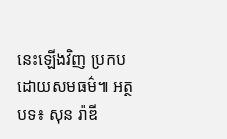នេះឡើងវិញ ប្រកបដោយសមធម៌៕ អត្ថបទ៖ សុន រ៉ាឌី